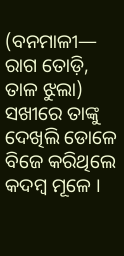(ବନମାଳୀ— ରାଗ ତୋଡ଼ି, ତାଳ ଝୁଲା)
ସଖୀରେ ତାଙ୍କୁ ଦେଖିଲି ଡୋଳେ
ବିଜେ କରିଥିଲେ କଦମ୍ବ ମୂଳେ ।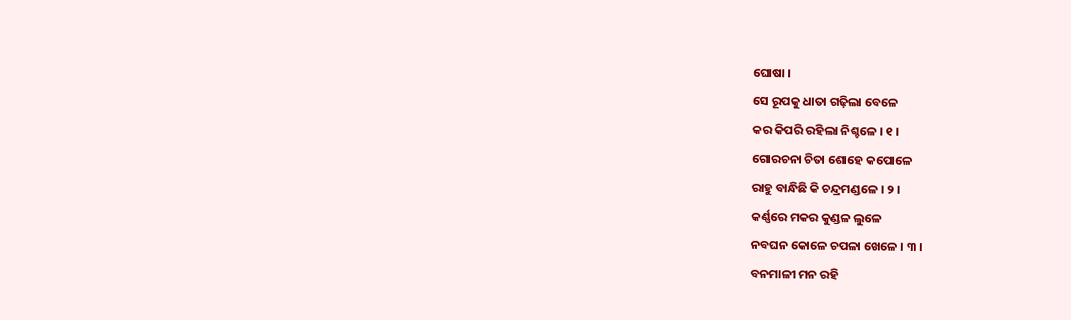ଘୋଷା ।
ସେ ରୂପକୁ ଧାତା ଗଢ଼ିଲା ବେଳେ
କର କିପରି ରହିଲା ନିଶ୍ଚଳେ । ୧ ।
ଗୋରଚନା ଚିତା ଶୋହେ କପୋଳେ
ରାହୁ ବାନ୍ଧିଛି କି ଚନ୍ଦ୍ରମଣ୍ଡଳେ । ୨ ।
କର୍ଣ୍ଣରେ ମକର କୁଣ୍ଡଳ ଲୁଳେ
ନବଘନ କୋଳେ ଚପଳା ଖେଳେ । ୩ ।
ବନମାଳୀ ମନ ରହି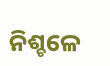ନିଶ୍ଚଳେ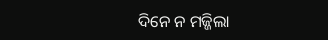ଦିନେ ନ ମଜ୍ଜିଲା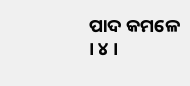ପାଦ କମଳେ । ୪ ।